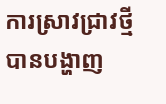ការស្រាវជ្រាវថ្មីបានបង្ហាញ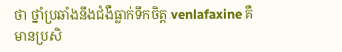ថា ថ្នាំប្រឆាំងនឹងជំងឺធ្លាក់ទឹកចិត្ត venlafaxine គឺមានប្រសិ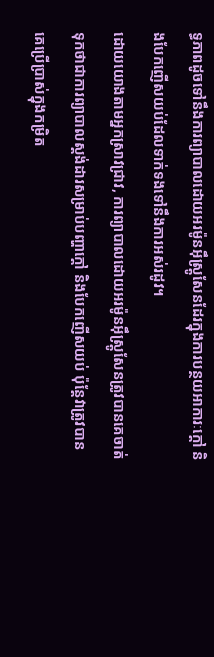ទ្ធភាពដូចទៅនឹងការព្យាបាលដោយអរម៉ូនអ៊ឹស្ត្រូសែនដែរក្នុងការបន្ថយអាការៈក្តៅ និងបែកញើសយប់ដែលទាក់ទងទៅនឹងការអស់រដូវ។
ដោយយោងតាមអ្នកស្រាវជ្រាវ, ការព្យាបាលដោយអរម៉ូនអ៊ឹស្ត្រូសែនត្រូវបានគេចាត់ទុកថាជាការព្យាបាលស្តង់ដារសម្រាប់បញ្ហាក្តៅ និងបែកញើសយប់ ប៉ុន្តែវាត្រូវបានគេប្រើប្រាស់ក្នុងកម្រិត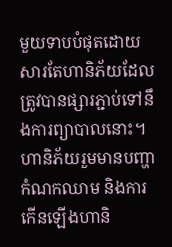មួយទាបបំផុតដោយសារតែហានិភ័យដែលត្រូវបានផ្សារភ្ជាប់ទៅនឹងការព្យាបាលនោះ។ ហានិភ័យរួមមានបញ្ហាកំណកឈាម និងការកើនឡើងហានិ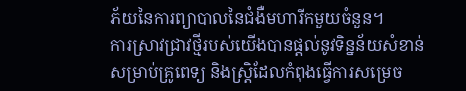ភ័យនៃការព្យាបាលនៃជំងឺមហារីកមួយចំនួន។
ការស្រាវជ្រាវថ្មីរបស់យើងបានផ្តល់នូវទិន្នន័យសំខាន់សម្រាប់គ្រូពេទ្យ និងស្ត្រិដែលកំពុងធ្វើការសម្រេច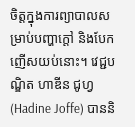ចិត្តក្នុងការព្យាបាលសម្រាប់បញ្ហាក្តៅ និងបែកញើសយប់នោះ។ វេជ្ជបណ្ឌិត ហាឌីន ជូហ្វ (Hadine Joffe) បាននិ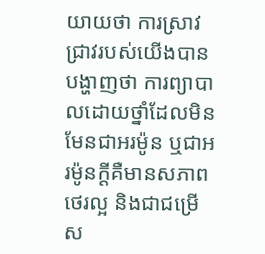យាយថា ការស្រាវជ្រាវរបស់យើងបានបង្ហាញថា ការព្យាបាលដោយថ្នាំដែលមិនមែនជាអរម៉ូន ឬជាអរម៉ូនក្តីគឺមានសភាពថេរល្អ និងជាជម្រើស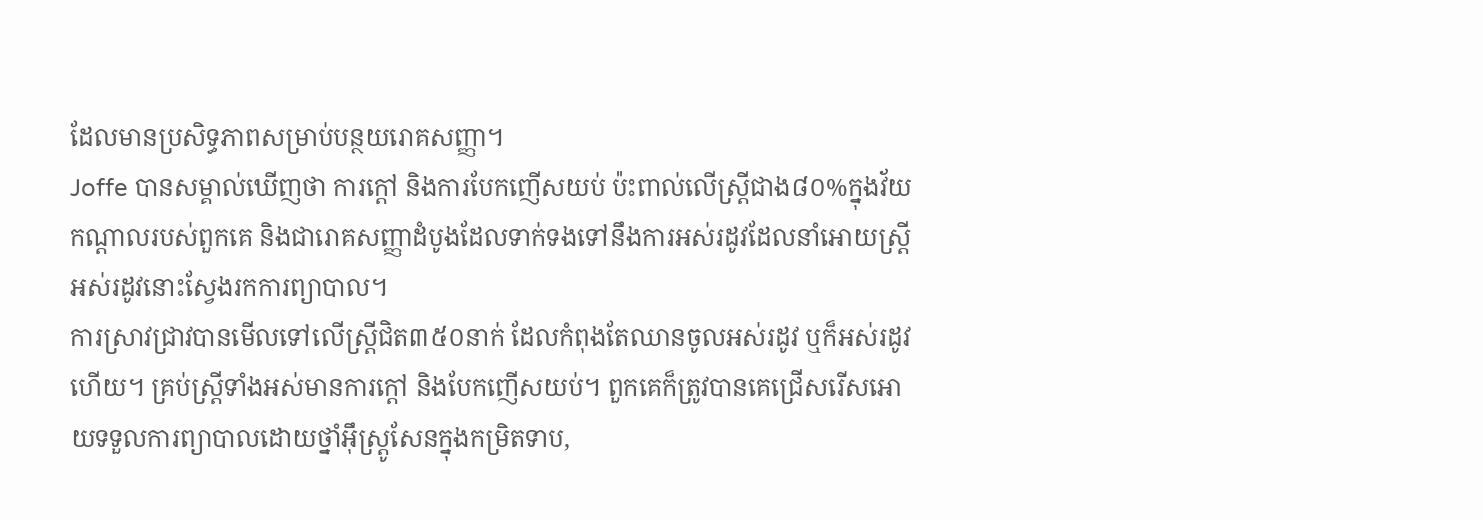ដែលមានប្រសិទ្ធភាពសម្រាប់បន្ថយរោគសញ្ញា។
Joffe បានសម្គាល់ឃើញថា ការក្តៅ និងការបែកញើសយប់ ប៉ះពាល់លើស្ត្រីជាង៨០%ក្នុងវ័យកណ្តាលរបស់ពួកគេ និងជារោគសញ្ញាដំបូងដែលទាក់ទងទៅនឹងការអស់រដូវដែលនាំអោយស្ត្រីអស់រដូវនោះស្វែងរកការព្យាបាល។
ការស្រាវជ្រាវបានមើលទៅលើស្ត្រីជិត៣៥០នាក់ ដែលកំពុងតែឈានចូលអស់រដូវ ឬក៏អស់រដូវហើយ។ គ្រប់ស្ត្រីទាំងអស់មានការក្តៅ និងបែកញើសយប់។ ពួកគេក៏ត្រូវបានគេជ្រើសរើសអោយទទួលការព្យាបាលដោយថ្នាំអ៊ឹស្ត្រូសែនក្នុងកម្រិតទាប,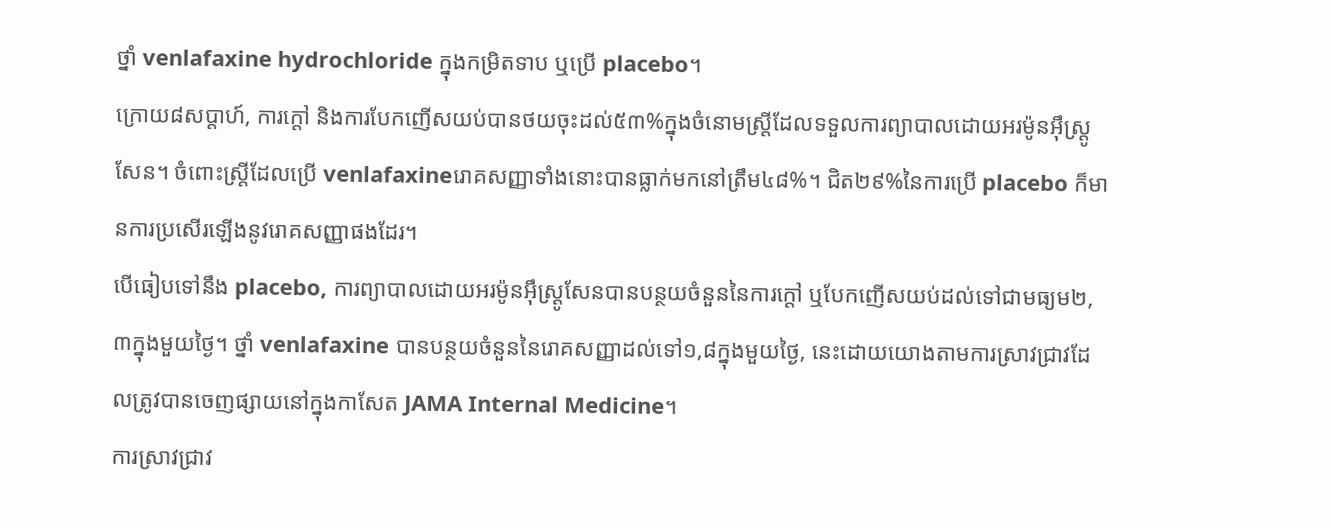ថ្នាំ venlafaxine hydrochloride ក្នុងកម្រិតទាប ឬប្រើ placebo។
ក្រោយ៨សប្តាហ៍, ការក្តៅ និងការបែកញើសយប់បានថយចុះដល់៥៣%ក្នុងចំនោមស្ត្រីដែលទទួលការព្យាបាលដោយអរម៉ូនអ៊ឹស្ត្រូសែន។ ចំពោះស្ត្រីដែលប្រើ venlafaxineរោគសញ្ញាទាំងនោះបានធ្លាក់មកនៅត្រឹម៤៨%។ ជិត២៩%នៃការប្រើ placebo ក៏មានការប្រសើរឡើងនូវរោគសញ្ញាផងដែរ។
បើធៀបទៅនឹង placebo, ការព្យាបាលដោយអរម៉ូនអ៊ឹស្ត្រូសែនបានបន្ថយចំនួននៃការក្តៅ ឬបែកញើសយប់ដល់ទៅជាមធ្យម២,៣ក្នុងមួយថ្ងៃ។ ថ្នាំ venlafaxine បានបន្ថយចំនួននៃរោគសញ្ញាដល់ទៅ១,៨ក្នុងមួយថ្ងៃ, នេះដោយយោងតាមការស្រាវជ្រាវដែលត្រូវបានចេញផ្សាយនៅក្នុងកាសែត JAMA Internal Medicine។
ការស្រាវជ្រាវ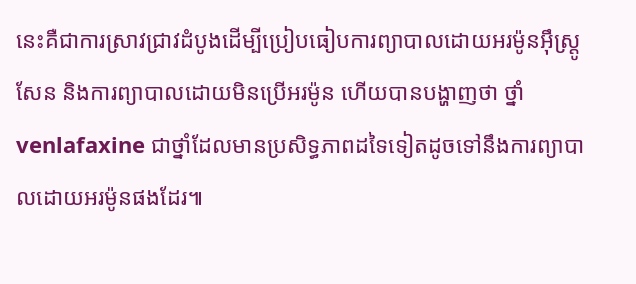នេះគឺជាការស្រាវជ្រាវដំបូងដើម្បីប្រៀបធៀបការព្យាបាលដោយអរម៉ូនអ៊ឹស្ត្រូសែន និងការព្យាបាលដោយមិនប្រើអរម៉ូន ហើយបានបង្ហាញថា ថ្នាំ venlafaxine ជាថ្នាំដែលមានប្រសិទ្ធភាពដទៃទៀតដូចទៅនឹងការព្យាបាលដោយអរម៉ូនផងដែរ៕